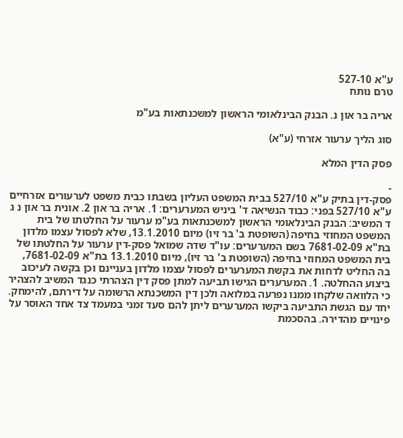ע"א 527-10
טרם נותח

אריה בר און נ. הבנק הבינלאומי הראשון למשכנתאות בע"מ

סוג הליך ערעור אזרחי (ע"א)

פסק הדין המלא

-
פסק-דין בתיק ע"א 527/10 בבית המשפט העליון בשבתו כבית משפט לערעורים אזרחיים ע"א 527/10 בפני: כבוד הנשיאה ד' ביניש המערערים: 1. אריה בר און 2. אונית בר און נ ג ד המשיב: הבנק הבינלאומי הראשון למשכנתאות בע"מ ערעור על החלטתו של בית המשפט המחוזי בחיפה (השופטת ב' בר זיו) מיום 13.1.2010, שלא לפסול עצמו מלדון בת"א 7681-02-09 בשם המערערים: עו"ד שדה שמואל פסק-דין ערעור על החלטתו של בית המשפט המחוזי בחיפה (השופטת ב' בר זיו), מיום 13.1.2010 בת"א 7681-02-09, בה החליט לדחות את בקשת המערערים לפסול עצמו מלדון בעניינם וכן בקשה לעיכוב ביצוע ההחלטה. 1. המערערים הגישו תביעה למתן פסק דין הצהרתי כנגד המשיב להצהיר כי הלוואה שלקחו ממנו נפרעה במלואה ולכן דין המשכנתא הרשומה על דירתם, להימחק. יחד עם הגשת התביעה ביקשו המערערים ליתן להם סעד זמני במעמד צד אחד האוסר על פינויים מהדירה. בהסכמת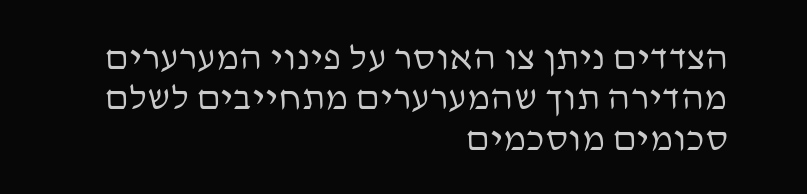הצדדים ניתן צו האוסר על פינוי המערערים מהדירה תוך שהמערערים מתחייבים לשלם סכומים מוסכמים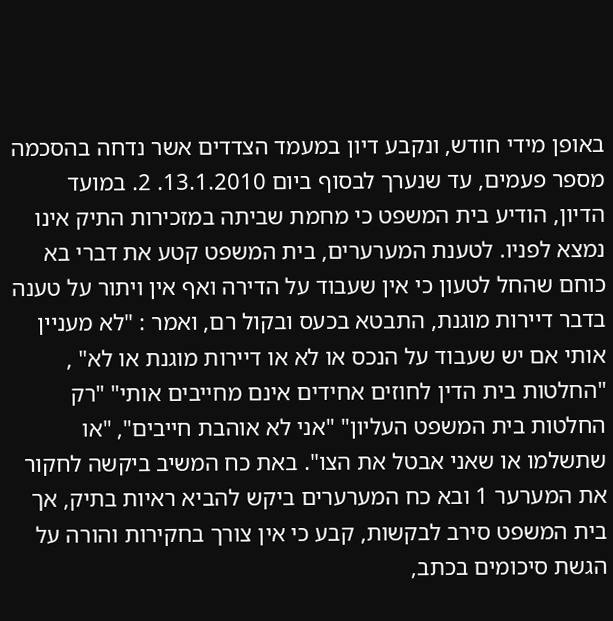באופן מידי חודש, ונקבע דיון במעמד הצדדים אשר נדחה בהסכמה מספר פעמים, עד שנערך לבסוף ביום 13.1.2010. 2. במועד הדיון, הודיע בית המשפט כי מחמת שביתה במזכירות התיק אינו נמצא לפניו. לטענת המערערים, בית המשפט קטע את דברי בא כוחם שהחל לטעון כי אין שעבוד על הדירה ואף אין ויתור על טענה בדבר דיירות מוגנת, התבטא בכעס ובקול רם, ואמר : "לא מעניין אותי אם יש שעבוד על הנכס או לא או דיירות מוגנת או לא" , "החלטות בית הדין לחוזים אחידים אינם מחייבים אותי" "רק החלטות בית המשפט העליון" "אני לא אוהבת חייבים", "או שתשלמו או שאני אבטל את הצו". באת כח המשיב ביקשה לחקור את המערער 1 ובא כח המערערים ביקש להביא ראיות בתיק, אך בית המשפט סירב לבקשות, קבע כי אין צורך בחקירות והורה על הגשת סיכומים בכתב,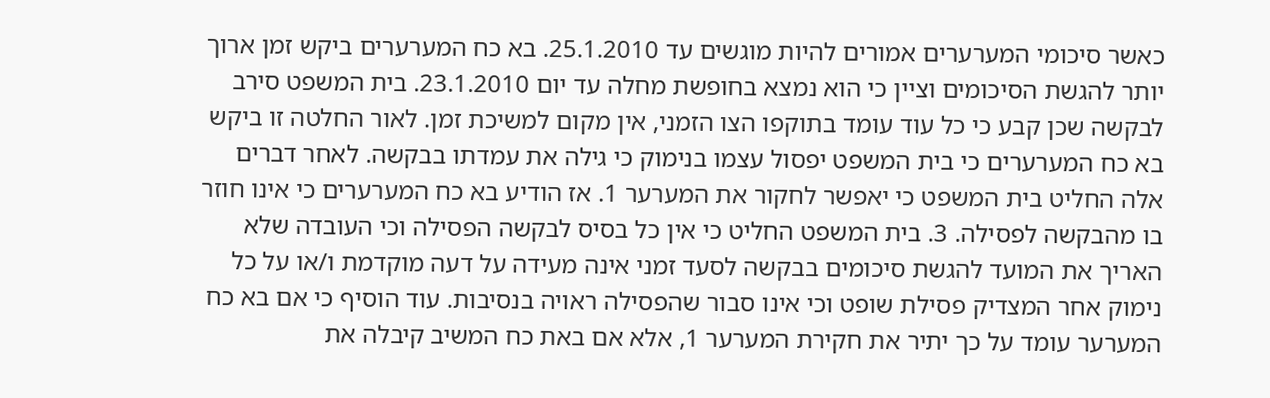כאשר סיכומי המערערים אמורים להיות מוגשים עד 25.1.2010. בא כח המערערים ביקש זמן ארוך יותר להגשת הסיכומים וציין כי הוא נמצא בחופשת מחלה עד יום 23.1.2010. בית המשפט סירב לבקשה שכן קבע כי כל עוד עומד בתוקפו הצו הזמני, אין מקום למשיכת זמן. לאור החלטה זו ביקש בא כח המערערים כי בית המשפט יפסול עצמו בנימוק כי גילה את עמדתו בבקשה. לאחר דברים אלה החליט בית המשפט כי יאפשר לחקור את המערער 1. אז הודיע בא כח המערערים כי אינו חוזר בו מהבקשה לפסילה. 3. בית המשפט החליט כי אין כל בסיס לבקשה הפסילה וכי העובדה שלא האריך את המועד להגשת סיכומים בבקשה לסעד זמני אינה מעידה על דעה מוקדמת ו/או על כל נימוק אחר המצדיק פסילת שופט וכי אינו סבור שהפסילה ראויה בנסיבות. עוד הוסיף כי אם בא כח המערער עומד על כך יתיר את חקירת המערער 1, אלא אם באת כח המשיב קיבלה את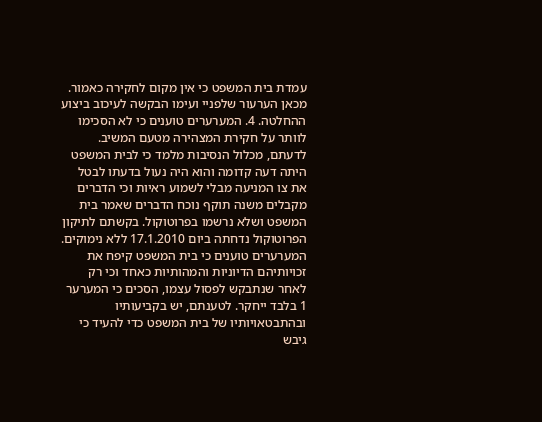עמדת בית המשפט כי אין מקום לחקירה כאמור. מכאן הערעור שלפניי ועימו הבקשה לעיכוב ביצוע ההחלטה. 4. המערערים טוענים כי לא הסכימו לוותר על חקירת המצהירה מטעם המשיב. לדעתם, מכלול הנסיבות מלמד כי לבית המשפט היתה דעה קדומה והוא היה נעול בדעתו לבטל את צו המניעה מבלי לשמוע ראיות וכי הדברים מקבלים משנה תוקף נוכח הדברים שאמר בית המשפט ושלא נרשמו בפרוטוקול. בקשתם לתיקון הפרוטוקול נדחתה ביום 17.1.2010 ללא נימוקים. המערערים טוענים כי בית המשפט קיפח את זכויותיהם הדיוניות והמהותיות כאחד וכי רק לאחר שנתבקש לפסול עצמו, הסכים כי המערער 1 בלבד ייחקר. לטענתם, יש בקביעותיו ובהתבטאויותיו של בית המשפט כדי להעיד כי גיבש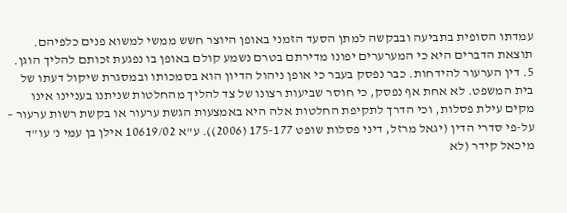עמדתו הסופית בתביעה ובבקשה למתן הסעד הזמני באופן היוצר חשש ממשי למשוא פנים כלפיהם. תוצאת הדברים היא כי המערערים יפונו מדירתם בטרם נשמע קולם באופן בו נפגעת זכותם להליך הוגן. 5. דין הערעור להידחות. כבר נפסק בעבר כי אופן ניהול הדיון הוא בסמכותו ובמסגרת שיקול דעתו של בית המשפט. לא אחת אף נפסק, כי חוסר שביעות רצונו של צד להליך מהחלטות שניתנו בעניינו אינו מקים עילת פסלות, וכי הדרך לתקיפת החלטות אלה היא באמצעות הגשת ערעור או בקשת רשות ערעור – על-פי סדרי הדין (יגאל מרזל, דיני פסלות שופט 175-177 (2006)). ע"א 10619/02 אילן בן עמי נ' עו"ד מיכאל קידר (לא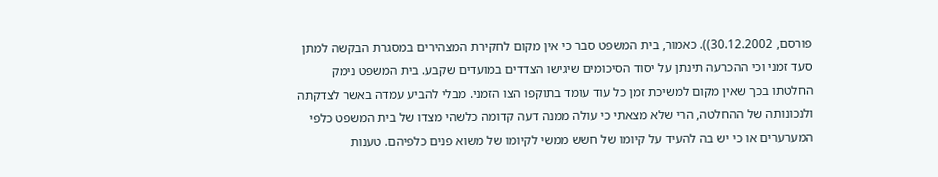פורסם, 30.12.2002)). כאמור, בית המשפט סבר כי אין מקום לחקירת המצהירים במסגרת הבקשה למתן סעד זמני וכי ההכרעה תינתן על יסוד הסיכומים שיגישו הצדדים במועדים שקבע. בית המשפט נימק החלטתו בכך שאין מקום למשיכת זמן כל עוד עומד בתוקפו הצו הזמני. מבלי להביע עמדה באשר לצדקתה ולנכונותה של ההחלטה, הרי שלא מצאתי כי עולה ממנה דעה קדומה כלשהי מצדו של בית המשפט כלפי המערערים או כי יש בה להעיד על קיומו של חשש ממשי לקיומו של משוא פנים כלפיהם. טענות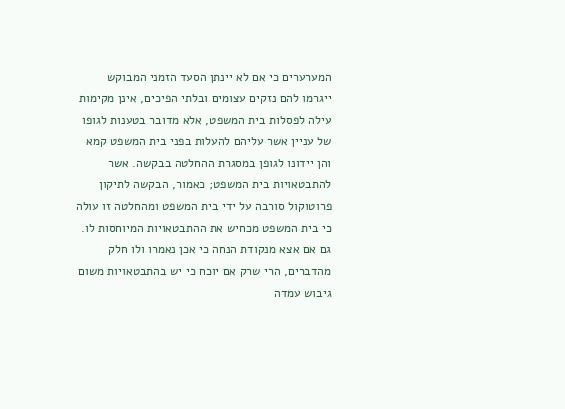המערערים כי אם לא יינתן הסעד הזמני המבוקש ייגרמו להם נזקים עצומים ובלתי הפיכים, אינן מקימות עילה לפסלות בית המשפט, אלא מדובר בטענות לגופו של עניין אשר עליהם להעלות בפני בית המשפט קמא והן יידונו לגופן במסגרת ההחלטה בבקשה. אשר להתבטאויות בית המשפט; כאמור, הבקשה לתיקון פרוטוקול סורבה על ידי בית המשפט ומהחלטה זו עולה כי בית המשפט מכחיש את ההתבטאויות המיוחסות לו. גם אם אצא מנקודת הנחה כי אכן נאמרו ולו חלק מהדברים, הרי שרק אם יוכח כי יש בהתבטאויות משום גיבוש עמדה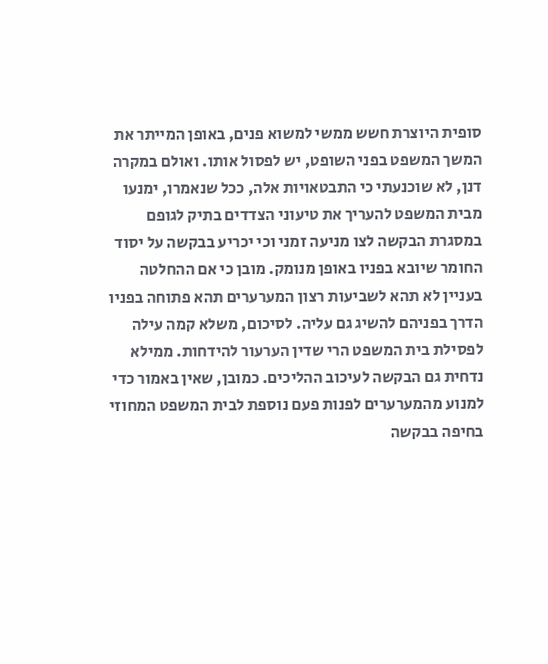סופית היוצרת חשש ממשי למשוא פנים, באופן המייתר את המשך המשפט בפני השופט, יש לפסול אותו. ואולם במקרה דנן, לא שוכנעתי כי התבטאויות אלה, ככל שנאמרו, ימנעו מבית המשפט להעריך את טיעוני הצדדים בתיק לגופם במסגרת הבקשה לצו מניעה זמני וכי יכריע בבקשה על יסוד החומר שיובא בפניו באופן מנומק. מובן כי אם ההחלטה בעניין לא תהא לשביעות רצון המערערים תהא פתוחה בפניו הדרך בפניהם להשיג גם עליה. לסיכום, משלא קמה עילה לפסילת בית המשפט הרי שדין הערעור להידחות. ממילא נדחית גם הבקשה לעיכוב ההליכים. כמובן, שאין באמור כדי למנוע מהמערערים לפנות פעם נוספת לבית המשפט המחוזי בחיפה בבקשה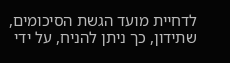לדחיית מועד הגשת הסיכומים, שתידון, כך ניתן להניח, על ידי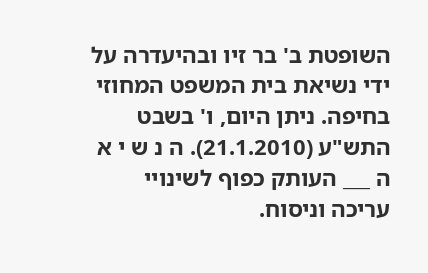השופטת ב' בר זיו ובהיעדרה על ידי נשיאת בית המשפט המחוזי בחיפה. ניתן היום, ו' בשבט התש"ע (21.1.2010). ה נ ש י א ה ___ העותק כפוף לשינויי עריכה וניסוח.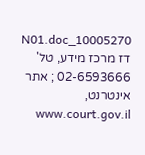10005270_N01.doc דז מרכז מידע, טל' 02-6593666 ; אתר אינטרנט, www.court.gov.il